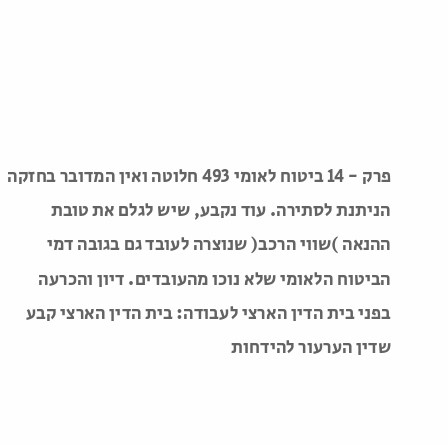פרק - 14 ביטוח לאומי 493 חלוטה ואין המדובר בחזקה הניתנת לסתירה. עוד נקבע, שיש לגלם את טובת ההנאה )שווי הרכב( שנוצרה לעובד גם בגובה דמי הביטוח הלאומי שלא נוכו מהעובדים. דיון והכרעה בפני בית הדין הארצי לעבודה: בית הדין הארצי קבע שדין הערעור להידחות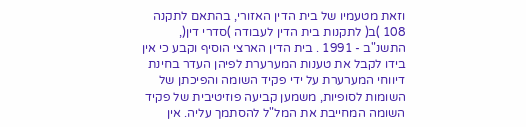וזאת מטעמיו של בית הדין האזורי, בהתאם לתקנה 108 )ב( לתקנות בית הדין לעבודה )סדרי דין(, התשנ"ב - 1991 . בית הדין הארצי הוסיף וקבע כי אין בידו לקבל את טענות המערערת לפיהן העדר בחינת דיווחי המערערת על ידי פקיד השומה והפיכתן של השומות לסופיות, משמען קביעה פוזיטיבית של פקיד השומה המחייבת את המל"ל להסתמך עליה. אין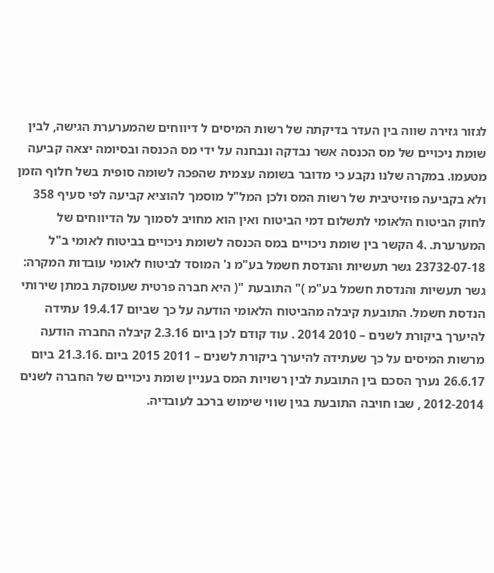לגזור גזירה שווה בין העדר בדיקתה של רשות המיסים ל דיווחים שהמערערת הגישה, לבין שומת ניכויים של מס הכנסה אשר נבדקה ונבחנה על ידי מס הכנסה ובסיומה יצאה קביעה מטעמו. במקרה שלנו נקבע כי מדובר בשומה עצמית שהפכה לשומה סופית בשל חלוף הזמן ולא בקביעה פוזיטיבית של רשות המס ולכן המל"ל מוסמך להוציא קביעה לפי סעיף 358 לחוק הביטוח הלאומי לתשלום דמי הביטוח ואין הוא מחויב לסמוך על הדיווחים של המערערת. .4 הקשר בין שומת ניכויים במס הכנסה לשומת ניכויים בביטוח לאומי ב"ל 23732-07-18 גשר תעשיות והנדסת חשמל בע"מ נ' המוסד לביטוח לאומי עובדות המקרה: גשר תעשיות והנדסת חשמל בע"מ )" התובעת "( היא חברה פרטית שעוסקת במתן שירותי הנדסת חשמל. התובעת קיבלה מהביטוח הלאומי הודעה על כך שביום 19.4.17 עתידה להיערך ביקורת לשנים – 2010 2014 . עוד קודם לכן ביום 2.3.16 קיבלה החברה הודעה מרשות המיסים על כך שעתידה להיערך ביקורת לשנים – 2011 2015 ביום .21.3.16 ביום 26.6.17 נערך הסכם בין התובעת לבין רשויות המס בעניין שומת ניכויים של החברה לשנים 2012-2014 , שבו חויבה התובעת בגין שווי שימוש ברכב לעובדיה.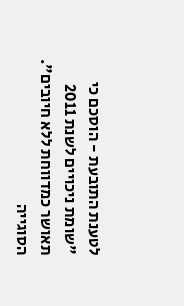לטענת התובעת - הוסכם כי "שומת ניכויים לשנת 2011 תאושר כמדווחת ללא חיובים". הסוגייה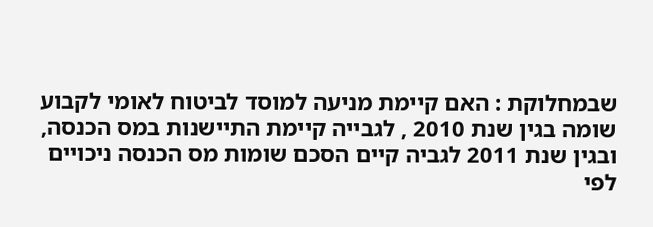שבמחלוקת : האם קיימת מניעה למוסד לביטוח לאומי לקבוע שומה בגין שנת 2010 , לגבייה קיימת התיישנות במס הכנסה, ובגין שנת 2011 לגביה קיים הסכם שומות מס הכנסה ניכויים לפי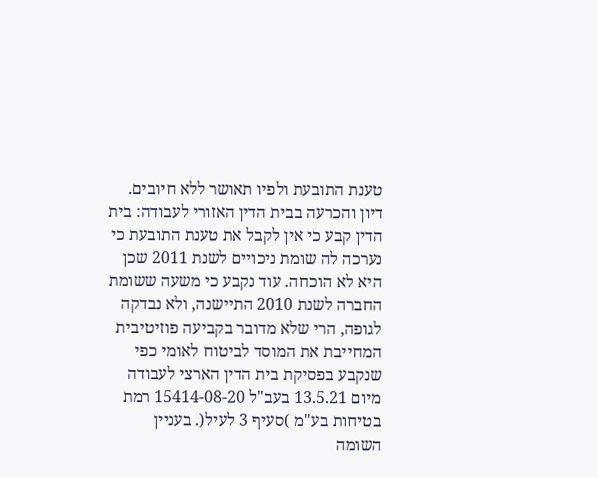טענת התובעת ולפיו תאושר ללא חיובים. דיון והכרעה בבית הדין האזורי לעבודה: בית הדין קבע כי אין לקבל את טענת התובעת כי נערכה לה שומת ניכויים לשנת 2011 שכן היא לא הוכחה. עוד נקבע כי משעה ששומת החברה לשנת 2010 התיישנה, ולא נבדקה לגופה, הרי שלא מדובר בקביעה פוזיטיבית המחייבת את המוסד לביטוח לאומי כפי שנקבע בפסיקת בית הדין הארצי לעבודה מיום 13.5.21 בעב"ל 15414-08-20 רמת בטיחות בע"מ )סעיף 3 לעיל(. בעניין השומה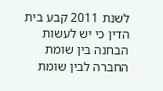לשנת 2011 קבע בית הדין כי יש לעשות הבחנה בין שומת החברה לבין שומת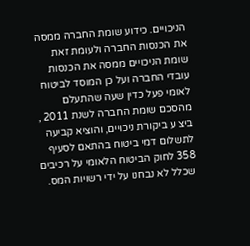הניכויים. כידוע שומת החברה ממסה את הכנסות החברה ולעומת זאת שומת הניכויים ממסה את הכנסות עובדי החברה ועל כן המוסד לביטוח לאומי פעל כדין שעה שהתעלם מהסכם שומת החברה לשנת 2011 , ביצ ע ביקורת ניכויים, והוציא קביעה לתשלום דמי ביטוח בהתאם לסעיף 358 לחוק הביטוח הלאומי על רכיבים שכלל לא נבחנו על ידי רשויות המס.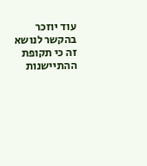עוד יוזכר בהקשר לנושא זה כי תקופת ההתיישנות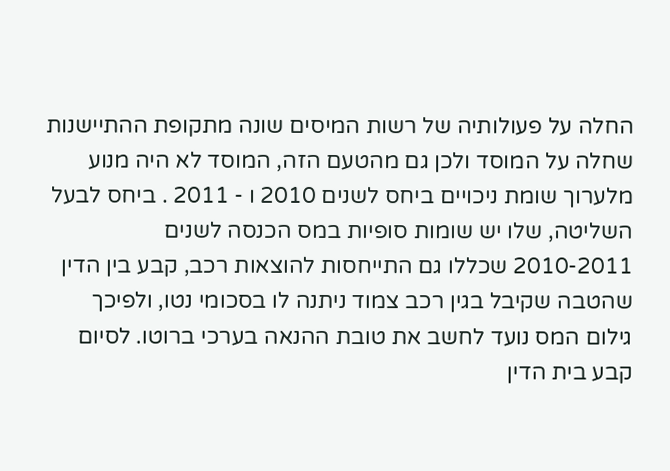החלה על פעולותיה של רשות המיסים שונה מתקופת ההתיישנות שחלה על המוסד ולכן גם מהטעם הזה, המוסד לא היה מנוע מלערוך שומת ניכויים ביחס לשנים 2010 ו - 2011 . ביחס לבעל השליטה, שלו יש שומות סופיות במס הכנסה לשנים 2010-2011 שכללו גם התייחסות להוצאות רכב, קבע בין הדין שהטבה שקיבל בגין רכב צמוד ניתנה לו בסכומי נטו, ולפיכך גילום המס נועד לחשב את טובת ההנאה בערכי ברוטו. לסיום קבע בית הדין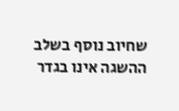שחיוב נוסף בשלב ההשגה אינו בגדר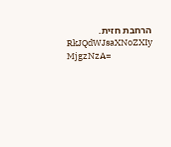הרחבת חזית.
RkJQdWJsaXNoZXIy MjgzNzA=